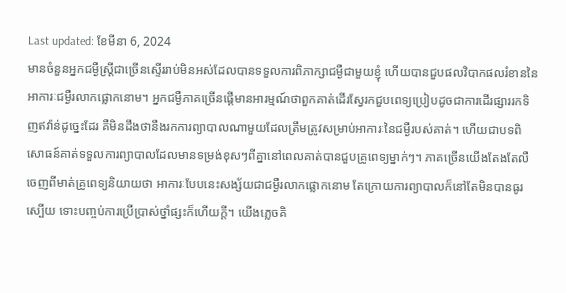Last updated: ខែមីនា 6, 2024
មានចំនួនអ្នកជម្ងឺស្រ្តីជាច្រើនស្ទើររាប់មិនអស់ដែលបានទទួលការពិភាក្សាជម្ងឺជាមួយខ្ញុំ ហើយបានជួបផលវិបាកផលរំខាននៃអាការៈជម្ងឺរលាកផ្លោកនោម។ អ្នកជម្ងឺភាគច្រើនផ្តើមានអារម្មណ៍ថាពួកគាត់ដើរស្វែរកជួបពេទ្យប្រៀបដូចជាការដើរផ្សាររកទិញឥវ៉ាន់ដូច្នេះដែរ គឺមិនដឹងថានឹងរកការព្យាបាលណាមួយដែលត្រឹមត្រូវសម្រាប់អាការៈនៃជម្ងឺរបស់គាត់។ ហើយជាបទពិសោធន៍គាត់ទទួលការព្យាបាលដែលមានទម្រង់ខុសៗពីគ្នានៅពេលគាត់បានជួបគ្រូពេទ្យម្នាក់ៗ។ ភាគច្រើនយើងតែងតែលឺចេញពីមាត់គ្រូពេទ្យនិយាយថា អាការៈបែបនេះសង្ស័យជាជម្ងឺរលាកផ្លោកនោម តែក្រោយការព្យាបាលក៏នៅតែមិនបានធូរស្បើយ ទោះបញ្ចប់ការប្រើប្រាស់ថ្នាំផ្សះក៏ហើយក្តី។ យើងភ្លេចគិ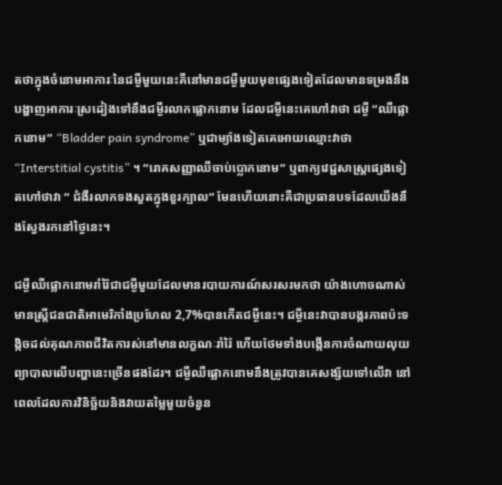តថាក្នុងចំនោមអាការៈនៃជម្ងឺមួយនេះគឺនៅមានជម្ងឺមួយមុខផ្សេងទៀតដែលមានទម្រងនឹងបង្ហាញអាការៈស្រដៀងទៅនឹងជម្ងឺរលាកផ្លោកនោម ដែលជម្ងឺនេះគេហៅវាថា ជម្ងឺ “ឈឺផ្លោកនោម” “Bladder pain syndrome” ឬជាម្យ៉ាងទៀតគេអោយឈ្មោះវាថា “Interstitial cystitis” ។ “រោគសញ្ញាឈឺចាប់ប្លោកនោម” ឬពាក្យវេជ្ជសាស្រ្តផ្សេងទៀតហៅថាវា “ ជំងឺរលាកទងសួតក្នុងខួរក្បាល” មែនហើយនោះគឺជាប្រធានបទដែលយើងនឹងស្វែងរកនៅថ្ងៃនេះ។

ជម្ងឺឈឺផ្លោកនោមរាំរ៉ៃជាជម្ងឺមួយដែលមានរបាយការណ៍សរសរមកថា យ៉ាងហោចណាស់មានស្ត្រីជនជាតិអាមេរិកាំងប្រហែល 2,7%បានកើតជម្ងឺនេះ។ ជម្ងឺនេះវាបានបង្ករភាពប៉ះទង្កិចដល់គុណភាពជីវិតការស់នៅមានលក្ខណៈរាំរ៉ៃ ហើយថែមទាំងបង្កើនការចំណាយលុយព្យាបាលលើបញ្ហានេះច្រើនផងដែរ។ ជម្ងឺឈឺផ្លោកនោមនឹងត្រូវបានគេសង្ស័យទៅលើវា នៅពេលដែលការវិនិច្ឆ័យនិងវាយតម្លៃមួយចំនួន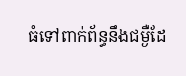ធំទៅពាក់ព័ន្ធនឹងជម្ងឺដែ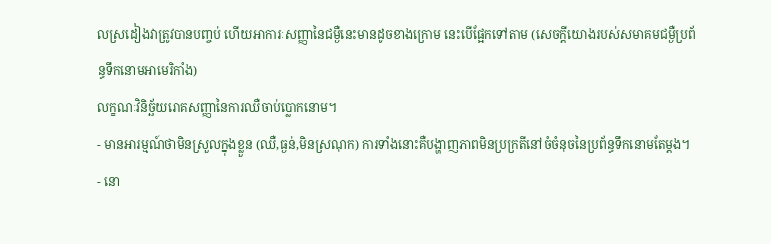លស្រដៀងវាត្រូវបានបញ្ចប់ ហើយអាការៈសញ្ញានៃជម្ងឺនេះមានដូចខាងក្រោម នេះបើផ្អែកទៅតាម (សេចក្តីយោងរបស់សមាគមជម្ងឺប្រព័ន្ធទឹកនោមអាមេរិកាំង)
លក្ខណៈវិនិច្ឆ័យរោគសញ្ញានៃការឈឺចាប់ប្លោកនោម។
- មានអារម្មណ៍ថាមិនស្រួលក្នុងខ្លួន (ឈឺ,ធ្ងន់,មិនស្រណុក) ការទាំងនោះគឺបង្ហាញភាពមិនប្រក្រតីនៅចំចំនុចនៃប្រព័ន្ធទឹកនោមតែម្តង។
- នោ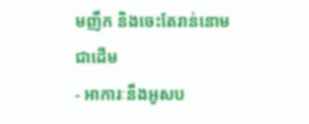មញឹក និងចេះតែរាន់នោមជាដើម
- អាការៈនឹងអូសប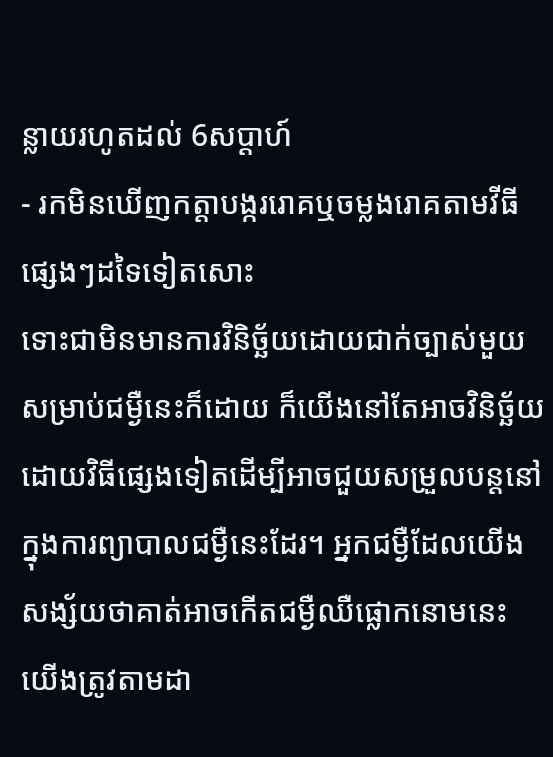ន្លាយរហូតដល់ 6សប្តាហ៍
- រកមិនឃើញកត្តាបង្កររោគឬចម្លងរោគតាមវីធីផ្សេងៗដទៃទៀតសោះ
ទោះជាមិនមានការវិនិច្ឆ័យដោយជាក់ច្បាស់មួយសម្រាប់ជម្ងឺនេះក៏ដោយ ក៏យើងនៅតែអាចវិនិច្ឆ័យដោយវិធីផ្សេងទៀតដើម្បីអាចជួយសម្រួលបន្តនៅក្នុងការព្យាបាលជម្ងឺនេះដែរ។ អ្នកជម្ងឺដែលយើងសង្ស័យថាគាត់អាចកើតជម្ងឺឈឺផ្លោកនោមនេះ យើងត្រូវតាមដា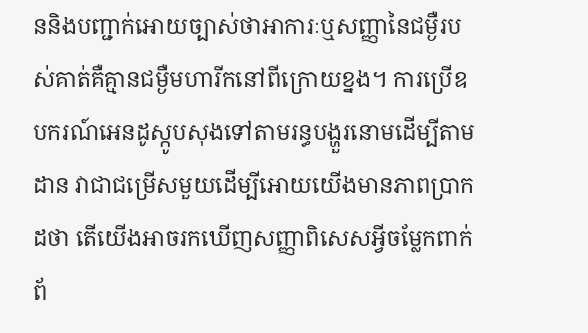ននិងបញ្ជាក់អោយច្បាស់ថាអាការៈឬសញ្ញានៃជម្ងឺរបស់គាត់គឺគ្មានជម្ងឺមហារីកនៅពីក្រោយខ្នង។ ការប្រើឧបករណ៍អេនដូស្កូបសុងទៅតាមរន្ធបង្ហួរនោមដើម្បីតាមដាន វាជាជម្រើសមួយដើម្បីអោយយើងមានភាពប្រាកដថា តើយើងអាចរកឃើញសញ្ញាពិសេសអ្វីចម្លែកពាក់ព័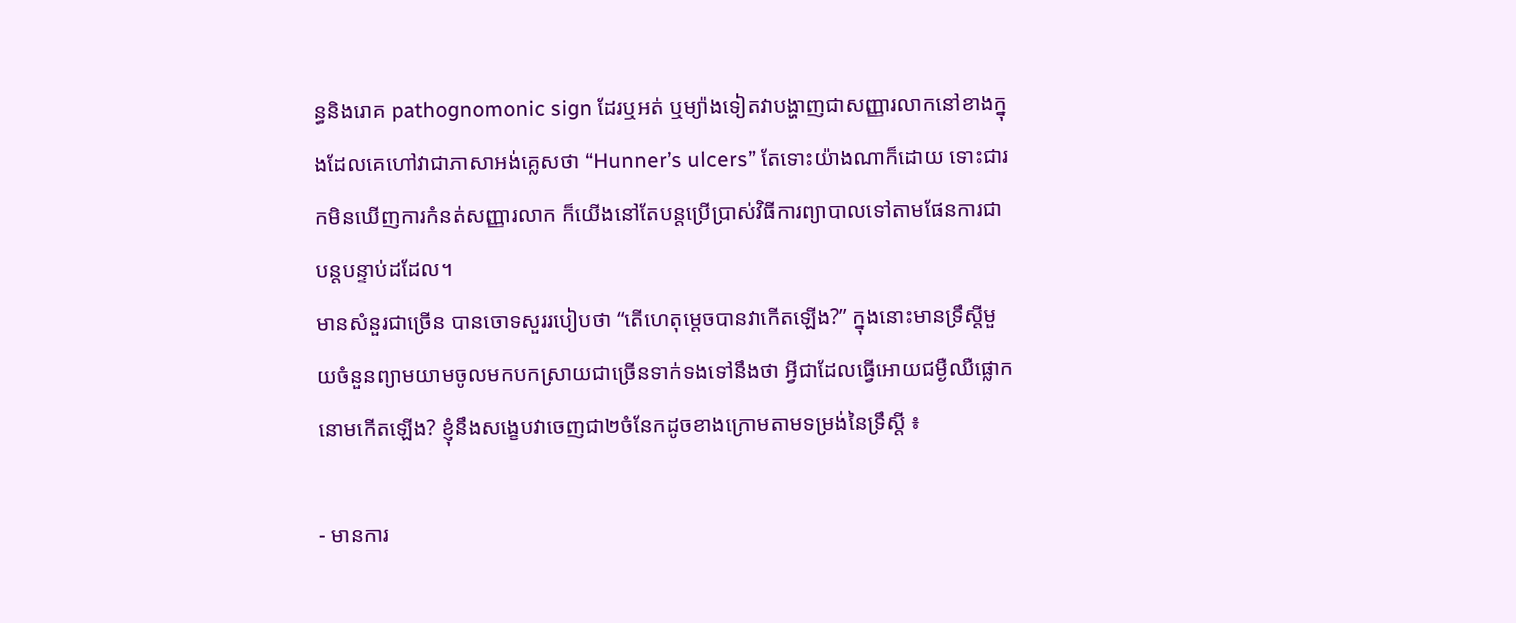ន្ធនិងរោគ pathognomonic sign ដែរឬអត់ ឬម្យ៉ាងទៀតវាបង្ហាញជាសញ្ញារលាកនៅខាងក្នុងដែលគេហៅវាជាភាសាអង់គ្លេសថា “Hunner’s ulcers” តែទោះយ៉ាងណាក៏ដោយ ទោះជារកមិនឃើញការកំនត់សញ្ញារលាក ក៏យើងនៅតែបន្តប្រើប្រាស់វិធីការព្យាបាលទៅតាមផែនការជាបន្តបន្ទាប់ដដែល។
មានសំនួរជាច្រើន បានចោទសួររបៀបថា “តើហេតុម្តេចបានវាកើតឡើង?” ក្នុងនោះមានទ្រឹស្តីមួយចំនួនព្យាមយាមចូលមកបកស្រាយជាច្រើនទាក់ទងទៅនឹងថា អ្វីជាដែលធ្វើអោយជម្ងឺឈឺផ្លោកនោមកើតឡើង? ខ្ញុំនឹងសង្ខេបវាចេញជា២ចំនែកដូចខាងក្រោមតាមទម្រង់នៃទ្រឹស្តី ៖

- មានការ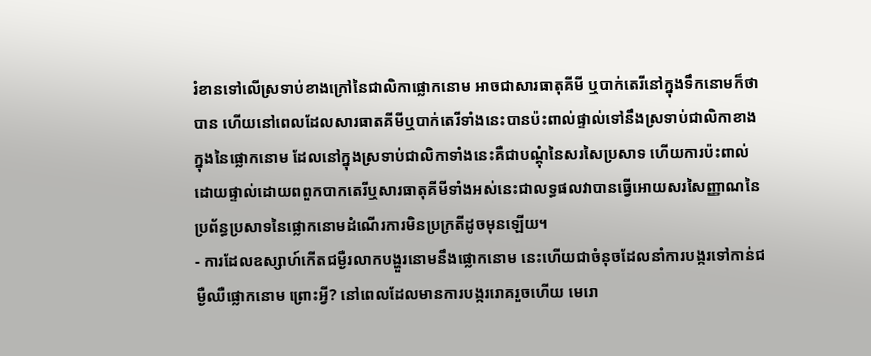រំខានទៅលើស្រទាប់ខាងក្រៅនៃជាលិកាផ្លោកនោម អាចជាសារធាតុគីមី ឬបាក់តេរីនៅក្នុងទឹកនោមក៏ថាបាន ហើយនៅពេលដែលសារធាតគីមីឬបាក់តេរីទាំងនេះបានប៉ះពាល់ផ្ទាល់ទៅនឹងស្រទាប់ជាលិកាខាងក្នុងនៃផ្លោកនោម ដែលនៅក្នុងស្រទាប់ជាលិកាទាំងនេះគឺជាបណ្តុំនៃសរសៃប្រសាទ ហើយការប៉ះពាល់ដោយផ្ទាល់ដោយពពួកបាកតេរីឬសារធាតុគីមីទាំងអស់នេះជាលទ្ធផលវាបានធ្វើអោយសរសៃញ្ញាណនៃប្រព័ន្ធប្រសាទនៃផ្លោកនោមដំណើរការមិនប្រក្រតីដូចមុនឡើយ។
- ការដែលឧស្សាហ៍កើតជម្ងឺរលាកបង្ហួរនោមនឹងផ្លោកនោម នេះហើយជាចំនុចដែលនាំការបង្ករទៅកាន់ជម្ងឺឈឺផ្លោកនោម ព្រោះអ្វី? នៅពេលដែលមានការបង្កររោគរួចហើយ មេរោ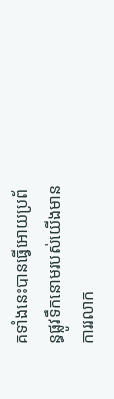គទាំងនេះបានធ្វើអោយប្រព័ន្ធផ្លូវទឹកនោមរបស់យើងមានការរលាក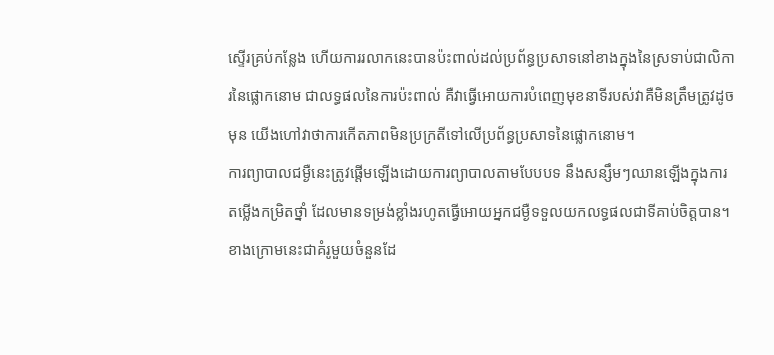ស្ទើរគ្រប់កន្លែង ហើយការរលាកនេះបានប៉ះពាល់ដល់ប្រព័ន្ធប្រសាទនៅខាងក្នុងនៃស្រទាប់ជាលិការនៃផ្លោកនោម ជាលទ្ធផលនៃការប៉ះពាល់ គឺវាធ្វើអោយការបំពេញមុខនាទីរបស់វាគឺមិនត្រឹមត្រូវដូចមុន យើងហៅវាថាការកើតភាពមិនប្រក្រតីទៅលើប្រព័ន្ធប្រសាទនៃផ្លោកនោម។
ការព្យាបាលជម្ងឺនេះត្រូវផ្តើមឡើងដោយការព្យាបាលតាមបែបបទ នឹងសន្សឹមៗឈានឡើងក្នុងការតម្លើងកម្រិតថ្នាំ ដែលមានទម្រង់ខ្លាំងរហូតធ្វើអោយអ្នកជម្ងឺទទួលយកលទ្ធផលជាទីគាប់ចិត្តបាន។ ខាងក្រោមនេះជាគំរូមួយចំនួនដែ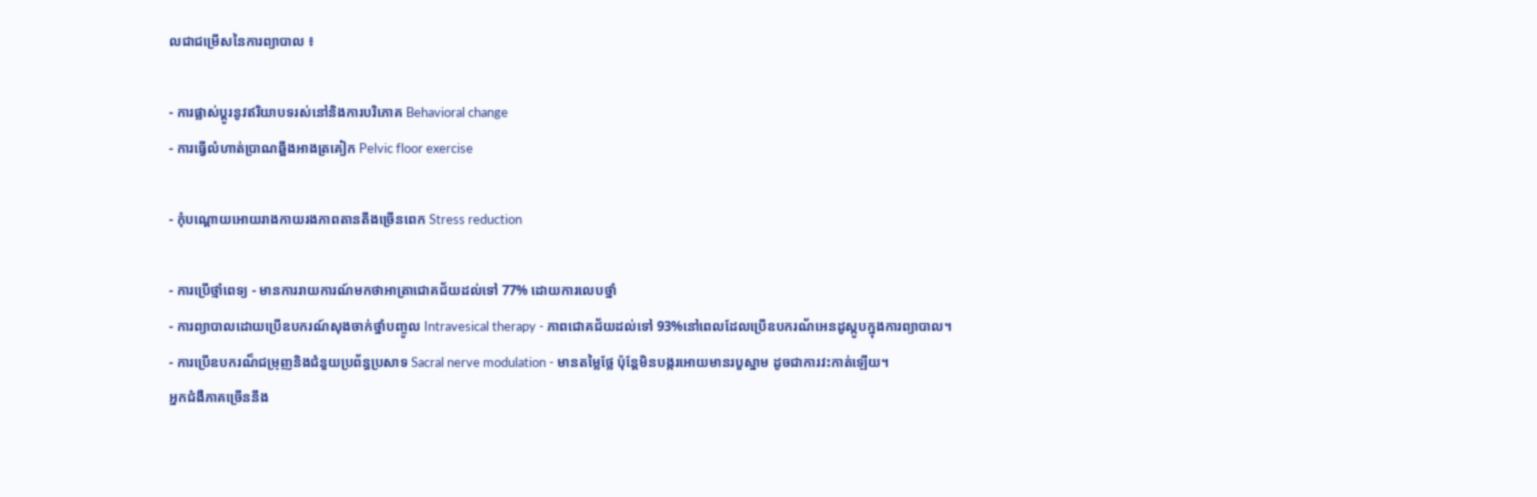លជាជម្រើសនៃការព្យាបាល ៖

- ការផ្លាស់ប្តូរនូវឥរិយាបទរស់នៅនិងការបរិភោគ Behavioral change
- ការធ្វើលំហាត់ប្រាណឆ្អឹងអាងត្រគៀក Pelvic floor exercise

- កុំបណ្តោយអោយរាងកាយរងភាពតានតឹងច្រើនពេក Stress reduction

- ការប្រើថ្មាំពេទ្យ - មានការរាយការណ៍មកថាអាត្រាជោគជ័យដល់ទៅ 77% ដោយការលេបថ្នាំ
- ការព្យាបាលដោយប្រើឧបករណ៍សុងចាក់ថ្នាំបញ្ចូល Intravesical therapy - ភាពជោគជ័យដល់ទៅ 93%នៅពេលដែលប្រើឧបករណ័អេនដូស្កូបក្នុងការព្យាបាល។
- ការប្រើឧបករណ៏ជម្រុញនិងជំនួយប្រព័ន្ធប្រសាទ Sacral nerve modulation - មានតម្លៃថ្លែ ប៉ុន្តែមិនបង្ករអោយមានរបួស្នាម ដូចជាការវះកាត់ឡើយ។
អ្នកជំងឺភាគច្រើននឹង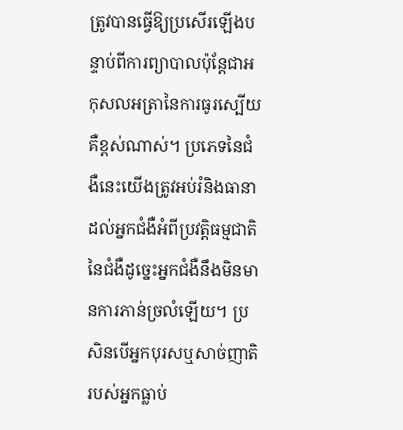ត្រូវបានធ្វើឱ្យប្រសើរឡើងបន្ទាប់ពីការព្យាបាលប៉ុន្តែជាអកុសលអត្រានៃការធូរស្បើយគឺខ្ពស់ណាស់។ ប្រភេទនៃជំងឺនេះយើងត្រូវអប់រំនិងធានាដល់អ្នកជំងឺអំពីប្រវត្តិធម្មជាតិនៃជំងឺដូច្នេះអ្នកជំងឺនឹងមិនមានការភាន់ច្រលំឡើយ។ ប្រសិនបើអ្នកបុរសឬសាច់ញាតិរបស់អ្នកធ្លាប់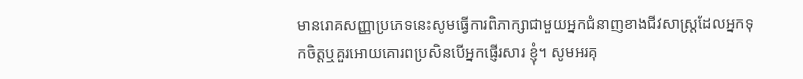មានរោគសញ្ញាប្រភេទនេះសូមធ្វើការពិភាក្សាជាមួយអ្នកជំនាញខាងជីវសាស្រ្តដែលអ្នកទុកចិត្តឬគួរអោយគោរពប្រសិនបើអ្នកផ្ញើរសារ ខ្ញុំ។ សូមអរគុ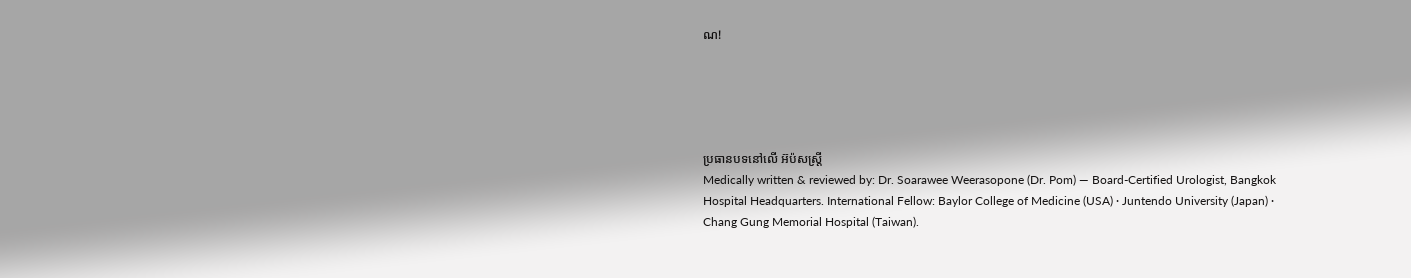ណ!





ប្រធានបទនៅលើ អ៊ប៉សស្ត្រី
Medically written & reviewed by: Dr. Soarawee Weerasopone (Dr. Pom) — Board-Certified Urologist, Bangkok Hospital Headquarters. International Fellow: Baylor College of Medicine (USA) · Juntendo University (Japan) · Chang Gung Memorial Hospital (Taiwan).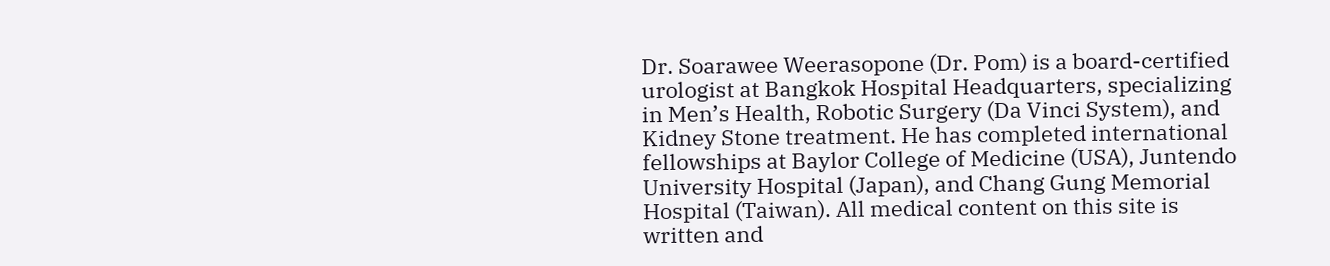Dr. Soarawee Weerasopone (Dr. Pom) is a board-certified urologist at Bangkok Hospital Headquarters, specializing in Men’s Health, Robotic Surgery (Da Vinci System), and Kidney Stone treatment. He has completed international fellowships at Baylor College of Medicine (USA), Juntendo University Hospital (Japan), and Chang Gung Memorial Hospital (Taiwan). All medical content on this site is written and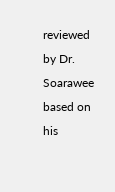reviewed by Dr. Soarawee based on his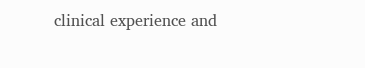clinical experience and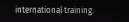international training.